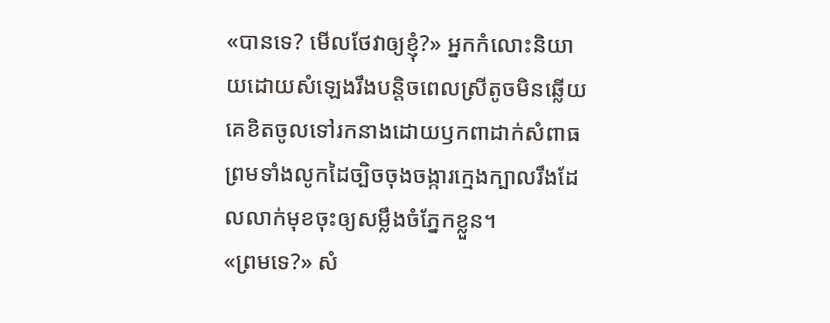«បានទេ? មើលថែវាឲ្យខ្ញុំ?» អ្នកកំលោះនិយាយដោយសំឡេងរឹងបន្តិចពេលស្រីតូចមិនឆ្លើយ
គេខិតចូលទៅរកនាងដោយឫកពាដាក់សំពាធ ព្រមទាំងលូកដៃច្បិចចុងចង្ការក្មេងក្បាលរឹងដែលលាក់មុខចុះឲ្យសម្លឹងចំភ្នែកខ្លួន។
«ព្រមទេ?» សំ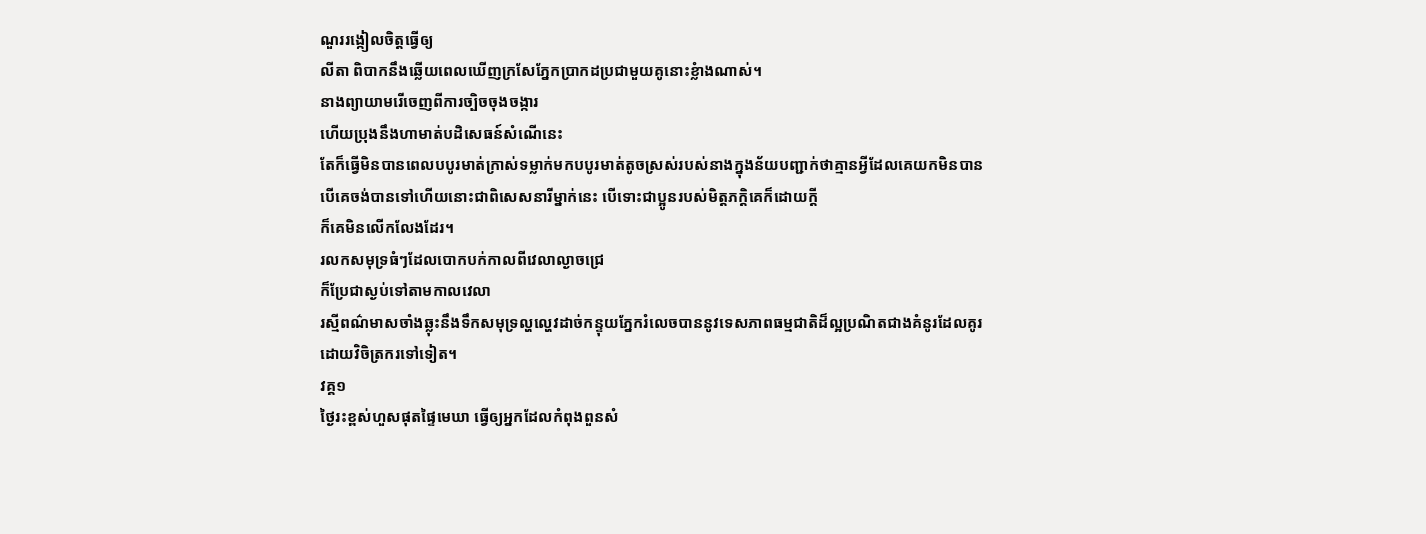ណួររង្កៀលចិត្តធ្វើឲ្យ
លីតា ពិបាកនឹងឆ្លើយពេលឃើញក្រសែភ្នែកប្រាកដប្រជាមួយគូនោះខ្លំាងណាស់។
នាងព្យាយាមរើចេញពីការច្បិចចុងចង្ការ
ហើយប្រុងនឹងហាមាត់បដិសេធន៍សំណើនេះ
តែក៏ធ្វើមិនបានពេលបបូរមាត់ក្រាស់ទម្លាក់មកបបូរមាត់តូចស្រស់របស់នាងក្នុងន័យបញ្ជាក់ថាគ្មានអ្វីដែលគេយកមិនបាន
បើគេចង់បានទៅហើយនោះជាពិសេសនារីម្នាក់នេះ បើទោះជាប្អូនរបស់មិត្តភក្តិគេក៏ដោយក្តី
ក៏គេមិនលើកលែងដែរ។
រលកសមុទ្រធំៗដែលបោកបក់កាលពីវេលាល្ងាចជ្រេ
ក៏ប្រែជាស្ងប់ទៅតាមកាលវេលា
រស្មីពណ៌មាសចាំងឆ្លុះនឹងទឹកសមុទ្រល្ហល្ហេវដាច់កន្ទុយភ្នែករំលេចបាននូវទេសភាពធម្មជាតិដ៏ល្អប្រណិតជាងគំនូរដែលគូរដោយវិចិត្រករទៅទៀត។
វគ្គ១
ថ្ងៃរះខ្ពស់ហួសផុតផ្ទៃមេឃា ធ្វើឲ្យអ្នកដែលកំពុងពួនសំ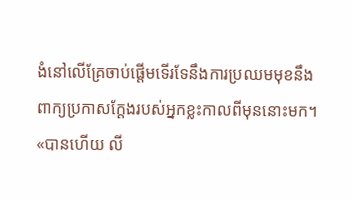ងំនៅលើគ្រែចាប់ផ្តើមទើរទែនឹងការប្រឈមមុខនឹងពាក្យប្រកាសក្តែងរបស់អ្នកខ្លះកាលពីមុននោះមក។
«បានហើយ លី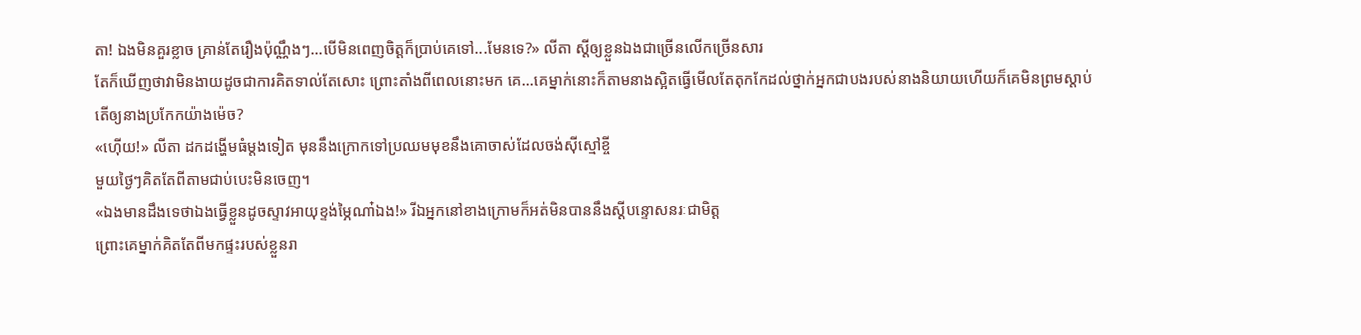តា! ឯងមិនគួរខ្លាច គ្រាន់តែរឿងប៉ុណ្ណឹងៗ...បើមិនពេញចិត្តក៏ប្រាប់គេទៅ...មែនទេ?» លីតា ស្តីឲ្យខ្លួនឯងជាច្រើនលើកច្រើនសារ
តែក៏ឃើញថាវាមិនងាយដូចជាការគិតទាល់តែសោះ ព្រោះតាំងពីពេលនោះមក គេ...គេម្នាក់នោះក៏តាមនាងស្អិតធ្វើមើលតែតុកកែដល់ថ្នាក់អ្នកជាបងរបស់នាងនិយាយហើយក៏គេមិនព្រមស្តាប់
តើឲ្យនាងប្រកែកយ៉ាងម៉េច?
«ហ៊ើយ!» លីតា ដកដង្ហើមធំម្តងទៀត មុននឹងក្រោកទៅប្រឈមមុខនឹងគោចាស់ដែលចង់ស៊ីស្មៅខ្ចី
មួយថ្ងៃៗគិតតែពីតាមជាប់បេះមិនចេញ។
«ឯងមានដឹងទេថាឯងធ្វើខ្លួនដូចស្ទាវអាយុខ្ទង់ម្ភៃណា៎ឯង!» រីឯអ្នកនៅខាងក្រោមក៏អត់មិនបាននឹងស្តីបន្ទោសនរៈជាមិត្ត
ព្រោះគេម្នាក់គិតតែពីមកផ្ទះរបស់ខ្លួនរា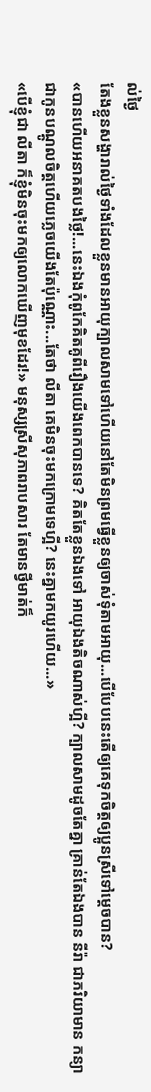ល់ថ្ងៃ
តែងខ្លួនសង្ហារាល់ថ្ងៃទាំងដែលខ្លួនមានអាយុក្បាលសាមទៅហើយនៅតែមិនព្រមធ្វើខ្លួនឲ្យចាស់ទុំតាមអាយុ...បើបែបនេះតើឲ្យគេទុកចិត្តឲ្យប្អូនស្រីទៅម្តេចបាន?
«បានហើយអនាគតបងថ្លៃ!...នេះឯងកុំពូកែគិតគូពីរឿងយើងពេកបានទេ? គិតតែខ្លួនឯងទៅ អាយុឯងតិចណាស់ហ្អី? ក្បាលសាមដូចតែគ្នា គ្រាន់តែឯងបាន នីរ៉ា ជាភរិយាមាន កន្យា
ជាកូនបណ្តូលចិត្តហើយភ្លេចយើងតែប៉ុណ្ណោះ...តែថា លីតា គេមិនចុះមកក្រោមទេហ្អី? នេះគ្នាមកយូរហើយ...»
«បើខ្ញុំជា លីតា ក៏ខ្ញុំមិនចុះមកឲ្យលោកឃើញមុខដែរ!» មនុស្សស្រីសុភាពរាបសារ តែមានថ្វីមាត់ក៏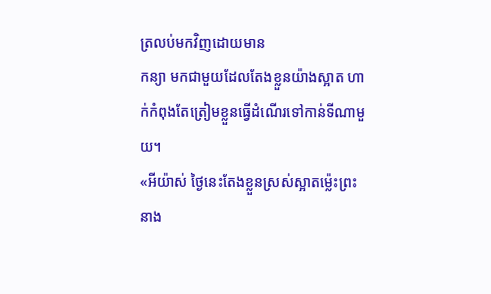ត្រលប់មកវិញដោយមាន
កន្យា មកជាមួយដែលតែងខ្លួនយ៉ាងស្អាត ហាក់កំពុងតែត្រៀមខ្លួនធ្វើដំណើរទៅកាន់ទីណាមួយ។
«អីយ៉ាស់ ថ្ងៃនេះតែងខ្លួនស្រស់ស្អាតម្ល៉េះព្រះនាង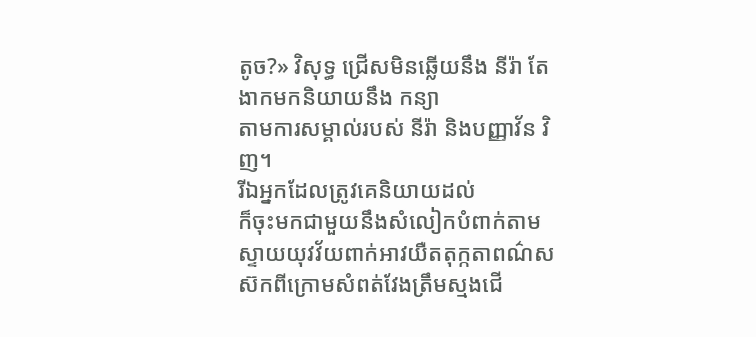តូច?» វិសុទ្ធ ជ្រើសមិនឆ្លើយនឹង នីរ៉ា តែងាកមកនិយាយនឹង កន្យា
តាមការសម្គាល់របស់ នីរ៉ា និងបញ្ញាវ័ន វិញ។
រីឯអ្នកដែលត្រូវគេនិយាយដល់
ក៏ចុះមកជាមួយនឹងសំលៀកបំពាក់តាមស្ទាយយុវវ័យពាក់អាវយឺតតុក្កតាពណ៌សស៊កពីក្រោមសំពត់វែងត្រឹមស្មងជើ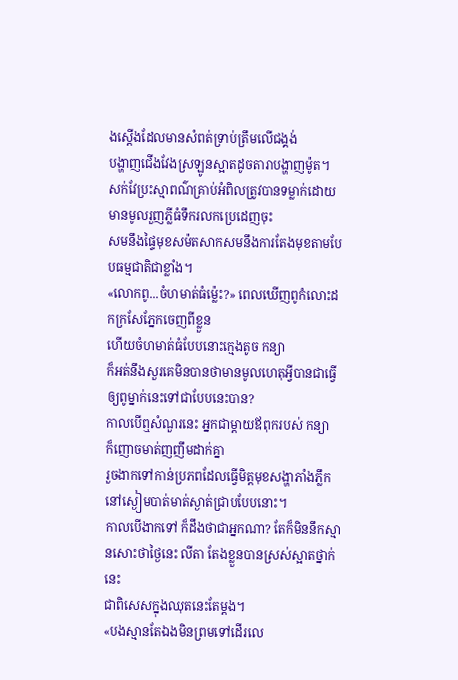ងស្តើងដែលមានសំពត់ទ្រាប់ត្រឹមលើជង្គង់
បង្ហាញជើងវែងស្រឡូនស្អាតដូចតារាបង្ហាញម៉ូត។
សក់វែប្រះស្មាពណ៌គ្រាប់អំពិលត្រូវបានទម្លាក់ដោយមានមូលរួញភ្លីធំទឹករលកប្រេដេញចុះ
សមនឹងផ្ទៃមុខសម៉តសាកសមនឹងការតែងមុខតាមបែបធម្មជាតិជាខ្លាំង។
«លោកពូ...ចំហមាត់ធំម្ល៉េះ?» ពេលឃើញពូកំលោះដកក្រសែភ្នែកចេញពីខ្លួន
ហើយចំហមាត់ធំបែបនោះក្មេងតូច កន្យា
ក៏អត់នឹងសួរគេមិនបានថាមានមូលហេតុអ្វីបានជាធ្វើឲ្យពូម្នាក់នេះទៅជាបែបនេះបាន?
កាលបើឮសំណួរនេះ អ្នកជាម្តាយឪពុករបស់ កន្យា
ក៏ញោចមាត់ញញឹមដាក់គ្នា
រួចងាកទៅកាន់ប្រភពដែលធ្វើមិត្តមុខសង្ហាភាំងភ្លឹកនៅស្ងៀមបាត់មាត់ស្ងាត់ជ្រាបបែបនោះ។
កាលបើងាកទៅ ក៏ដឹងថាជាអ្នកណា? តែក៏មិននឹកស្មានសោះថាថ្ងៃនេះ លីតា តែងខ្លួនបានស្រស់ស្អាតថ្នាក់នេះ
ជាពិសេសក្នុងឈុតនេះតែម្តង។
«បងស្មានតែឯងមិនព្រមទៅដើរលេ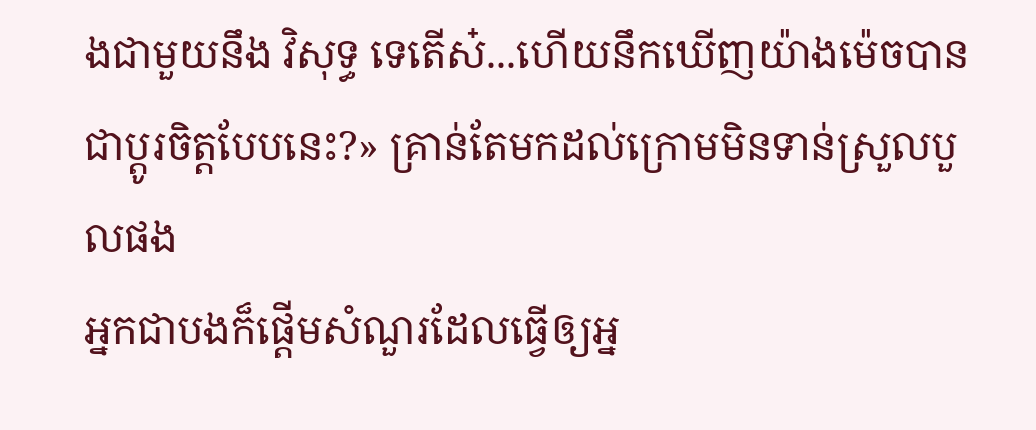ងជាមួយនឹង វិសុទ្ធ ទេតើស៎...ហើយនឹកឃើញយ៉ាងម៉េចបានជាប្តូរចិត្តបែបនេះ?» គ្រាន់តែមកដល់ក្រោមមិនទាន់ស្រួលបួលផង
អ្នកជាបងក៏ផ្តើមសំណួរដែលធ្វើឲ្យអ្ន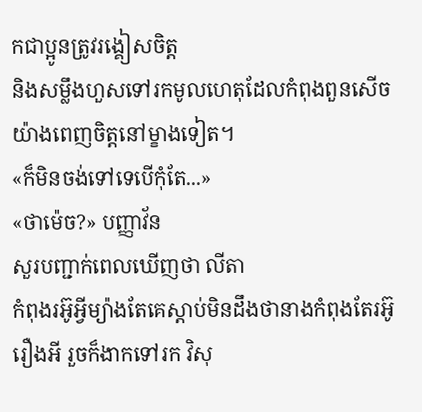កជាប្អូនត្រូវរង្គៀសចិត្ត
និងសម្លឹងហួសទៅរកមូលហេតុដែលកំពុងពួនសើចយ៉ាងពេញចិត្តនៅម្ខាងទៀត។
«ក៏មិនចង់ទៅទេបើកុំតែ...»
«ថាម៉េច?» បញ្ញាវ័ន
សួរបញ្ជាក់ពេលឃើញថា លីតា
កំពុងរអ៊ូអ្វីម្យ៉ាងតែគេស្តាប់មិនដឹងថានាងកំពុងតែរអ៊ូរឿងអី រួចក៏ងាកទៅរក វិសុ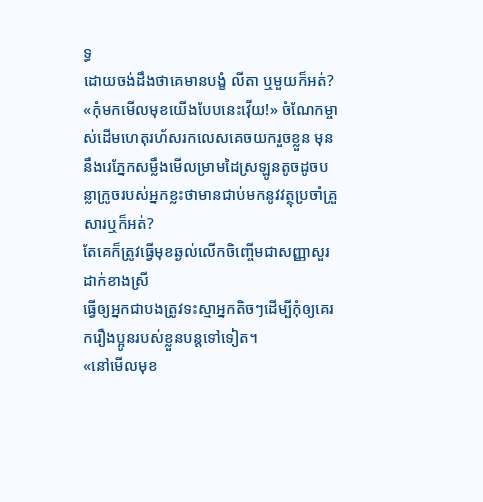ទ្ធ
ដោយចង់ដឹងថាគេមានបង្ខំ លីតា ឬមួយក៏អត់?
«កុំមកមើលមុខយើងបែបនេះវ៉ើយ!» ចំណែកម្ចាស់ដើមហេតុរហ័សរកលេសគេចយករួចខ្លួន មុននឹងរេភ្នែកសម្លឹងមើលម្រាមដៃស្រឡូនតូចដូចបន្លាក្រូចរបស់អ្នកខ្លះថាមានជាប់មកនូវវត្ថុប្រចាំគ្រួសារឬក៏អត់?
តែគេក៏ត្រូវធ្វើមុខឆ្ងល់លើកចិញ្ចើមជាសញ្ញាសួរដាក់ខាងស្រី
ធ្វើឲ្យអ្នកជាបងត្រូវទះស្មាអ្នកតិចៗដើម្បីកុំឲ្យគេរករឿងប្អូនរបស់ខ្លួនបន្តទៅទៀត។
«នៅមើលមុខ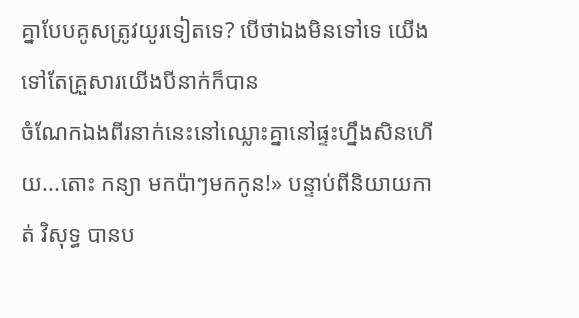គ្នាបែបគូសត្រូវយូរទៀតទេ? បើថាឯងមិនទៅទេ យើងទៅតែគ្រួសារយើងបីនាក់ក៏បាន
ចំណែកឯងពីរនាក់នេះនៅឈ្លោះគ្នានៅផ្ទះហ្នឹងសិនហើយ...តោះ កន្យា មកប៉ាៗមកកូន!» បន្ទាប់ពីនិយាយកាត់ វិសុទ្ធ បានប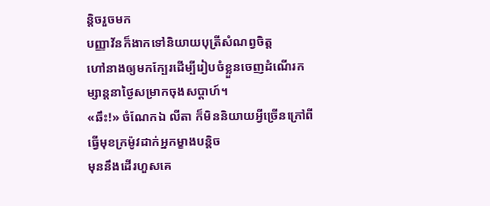ន្តិចរួចមក
បញ្ញាវ័នក៏ងាកទៅនិយាយបុត្រីសំណព្វចិត្ត
ហៅនាងឲ្យមកក្បែរដើម្បីរៀបចំខ្លួនចេញដំណើរកម្សាន្តនាថ្ងៃសម្រាកចុងសប្តាហ៍។
«ឆឹះ!» ចំណែកឯ លីតា ក៏មិននិយាយអ្វីច្រើនក្រៅពីធ្វើមុខក្រម៉ូវដាក់អ្នកម្ខាងបន្តិច
មុននឹងដើរហួសគេ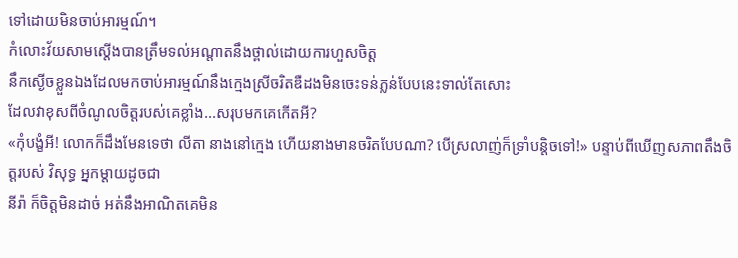ទៅដោយមិនចាប់អារម្មណ៍។
កំលោះវ័យសាមស្តើងបានត្រឹមទល់អណ្តាតនឹងថ្ពាល់ដោយការហួសចិត្ត
នឹកស្ងើចខ្លួនឯងដែលមកចាប់អារម្មណ៍នឹងក្មេងស្រីចរិតឌឺដងមិនចេះទន់ភ្លន់បែបនេះទាល់តែសោះ
ដែលវាខុសពីចំណូលចិត្តរបស់គេខ្លាំង...សរុបមកគេកើតអី?
«កុំបង្ខំអី! លោកក៏ដឹងមែនទេថា លីតា នាងនៅក្មេង ហើយនាងមានចរិតបែបណា? បើស្រលាញ់ក៏ទ្រាំបន្តិចទៅ!» បន្ទាប់ពីឃើញសភាពតឹងចិត្តរបស់ វិសុទ្ធ អ្នកម្តាយដូចជា
នីរ៉ា ក៏ចិត្តមិនដាច់ អត់នឹងអាណិតគេមិន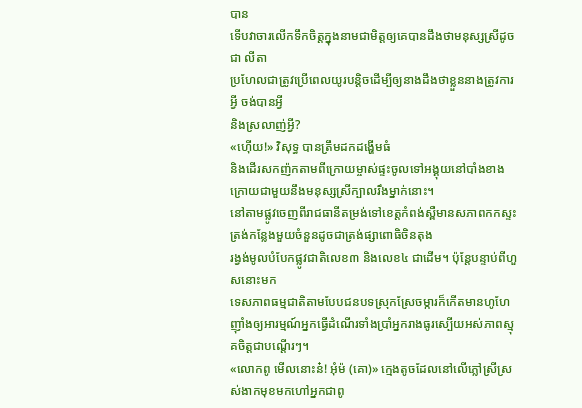បាន
ទើបវាចារលើកទឹកចិត្តក្នុងនាមជាមិត្តឲ្យគេបានដឹងថាមនុស្សស្រីដូចជា លីតា
ប្រហែលជាត្រូវប្រើពេលយូរបន្តិចដើម្បីឲ្យនាងដឹងថាខ្លួននាងត្រូវការអ្វី ចង់បានអ្វី
និងស្រលាញ់អ្វី?
«ហ៊ើយ!» វិសុទ្ធ បានត្រឹមដកដង្ហើមធំ
និងដើរសកញ៉កតាមពីក្រោយម្ចាស់ផ្ទះចូលទៅអង្គុយនៅបាំងខាងក្រោយជាមួយនឹងមនុស្សស្រីក្បាលរឹងម្នាក់នោះ។
នៅតាមផ្លូវចេញពីរាជធានីតម្រង់ទៅខេត្តកំពង់ស្ពឺមានសភាពកកស្ទះត្រង់កន្លែងមួយចំនួនដូចជាត្រង់ផ្សាពោធិចិនតុង
រង្វង់មូលបំបែកផ្លូវជាតិលេខ៣ និងលេខ៤ ជាដើម។ ប៉ុន្តែបន្ទាប់ពីហួសនោះមក
ទេសភាពធម្មជាតិតាមបែបជនបទស្រុកស្រែចម្ការក៏កើតមានហូហែញ៉ាំងឲ្យអារម្មណ៍អ្នកធ្វើដំណើរទាំងប្រាំអ្នករាងធូរស្បើយអស់ភាពស្មុគចិត្តជាបណ្តើរៗ។
«លោកពូ មើលនោះន៎! អុំម៉ (គោ)» ក្មេងតូចដែលនៅលើភ្លៅស្រីស្រស់ងាកមុខមកហៅអ្នកជាពូ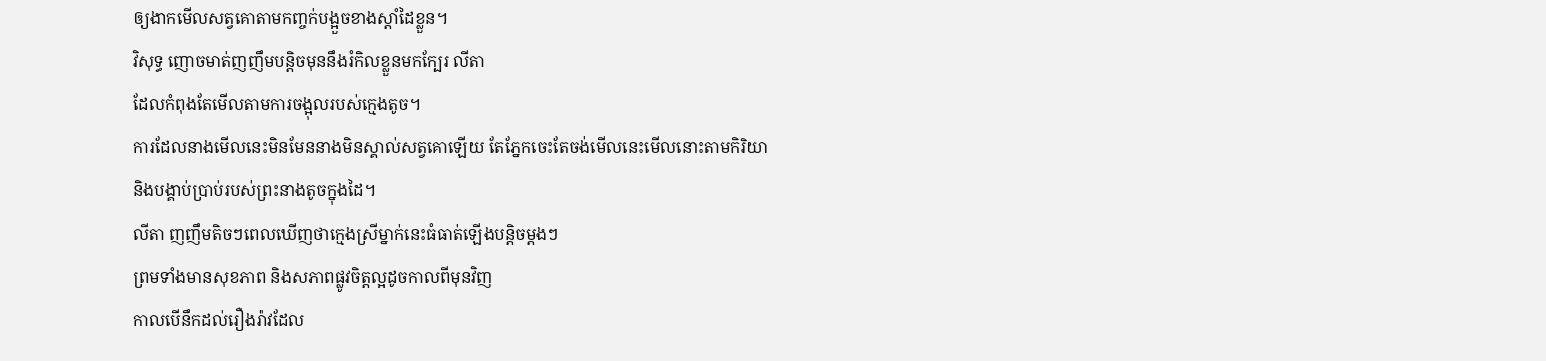ឲ្យងាកមើលសត្វគោតាមកញ្ចក់បង្អួចខាងស្តាំដៃខ្លួន។
វិសុទ្ធ ញោចមាត់ញញឹមបន្តិចមុននឹងរំកិលខ្លួនមកក្បែរ លីតា
ដែលកំពុងតែមើលតាមការចង្អុលរបស់ក្មេងតូច។
ការដែលនាងមើលនេះមិនមែននាងមិនស្គាល់សត្វគោឡើយ តែភ្នែកចេះតែចង់មើលនេះមើលនោះតាមកិរិយា
និងបង្គាប់ប្រាប់របស់ព្រះនាងតូចក្នុងដៃ។
លីតា ញញឹមតិចៗពេលឃើញថាក្មេងស្រីម្នាក់នេះធំធាត់ឡើងបន្តិចម្តងៗ
ព្រមទាំងមានសុខភាព និងសភាពផ្លូវចិត្តល្អដូចកាលពីមុនវិញ
កាលបើនឹកដល់រឿងរ៉ាវដែល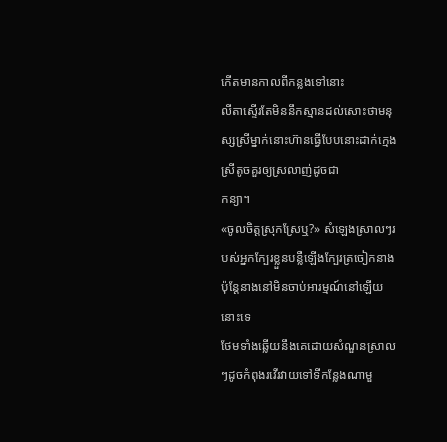កើតមានកាលពីកន្លងទៅនោះ
លីតាស្ទើរតែមិននឹកស្មានដល់សោះថាមនុស្សស្រីម្នាក់នោះហ៊ានធ្វើបែបនោះដាក់ក្មេងស្រីតូចគួរឲ្យស្រលាញ់ដូចជា
កន្យា។
«ចូលចិត្តស្រុកស្រែឬ?» សំឡេងស្រាលៗរបស់អ្នកក្បែរខ្លួនបន្លឺឡើងក្បែរត្រចៀកនាង
ប៉ុន្តែនាងនៅមិនចាប់អារម្មណ៍នៅឡើយនោះទេ
ថែមទាំងឆ្លើយនឹងគេដោយសំណួនស្រាលៗដូចកំពុងរវើរវាយទៅទីកន្លែងណាមួ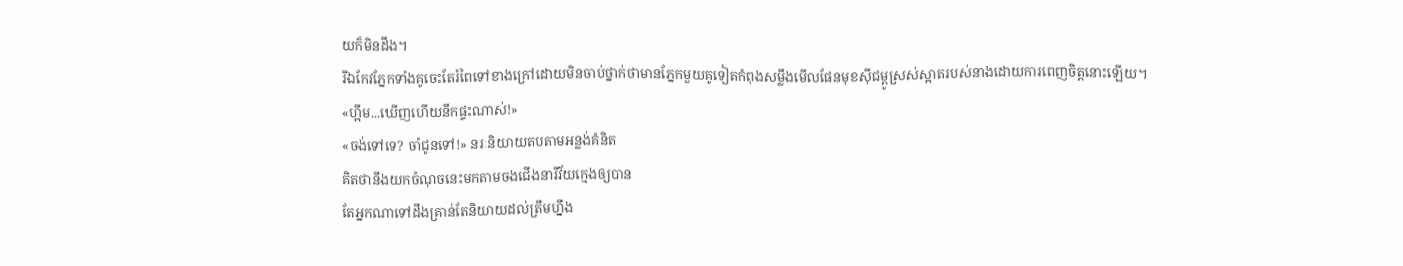យក៏មិនដឹង។
រីឯកែវភ្នែកទាំងគូចេះតែរំពៃទៅខាងក្រៅដោយមិនចាប់ថ្នាក់ថាមានភ្នែកមួយគូទៀតកំពុងសម្លឹងមើលផែនមុខស៊ីជម្ពូស្រស់ស្អាតរបស់នាងដោយការពេញចិត្តនោះឡើយ។
«ហ្អឹម...ឃើញហើយនឹកផ្ទះណាស់!»
«ចង់ទៅទេ? ចាំជូនទៅ!» នរៈនិយាយតបតាមអន្លង់គំនិត
គិតថានឹងយកចំណុចនេះមកតាមចងជើងនារីវ័យក្មេងឲ្យបាន
តែអ្នកណាទៅដឹងគ្រាន់តែនិយាយដល់ត្រឹមហ្នឹង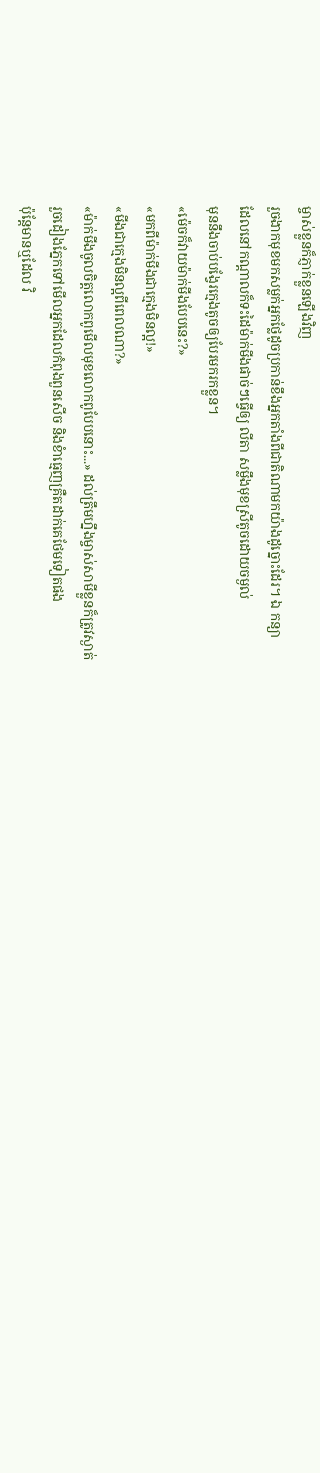ម្ចាស់ខ្លួនក៏ភ្ញាក់ខ្លួនឡើងវិញ
រួចងាកមុខមកសម្លក់អ្នកថ្លែដូចប្រកាន់ខឹងអ្នកតាំងពីជាតិណាមកយ៉ាងដូច្នោះដែរ។ ឯ កន្យា
ដែលនៅកណ្តាលក៏ទះដៃម៉ាក់មីងផាច់ៗធ្វើឲ្យ លីតា សម្លឹងមុខស្រីតូចដោយចម្ងល់
មុននឹងចាប់បង្វែរក្មេងតូចឲ្យបែរមករកខ្លួន។
«ម៉េចក៏វាយម៉ាក់មីងបែបនេះ?»
«មកពីម៉ាក់មីងជាក្មេងមិនល្អ!»
«មីងជាក្មេងមិនល្អពីពេលណា?»
«ម៉ាក់មីងចូលចិត្តលោកពូមើលមុខលោកពូបែបនោះ...» ដល់ត្រឹមហ្នឹងម្ចាស់សាមីខ្លួនក៏ត្រូវស្ងាត់
រួចដៀងភ្នែកទៅមើលអ្នកដែលកំពុងពួនសើច និងខំាធ្មេញគ្រឺតដាក់គេថែមទៀតផង
ប៉ុន្តែមានឬដែល វិ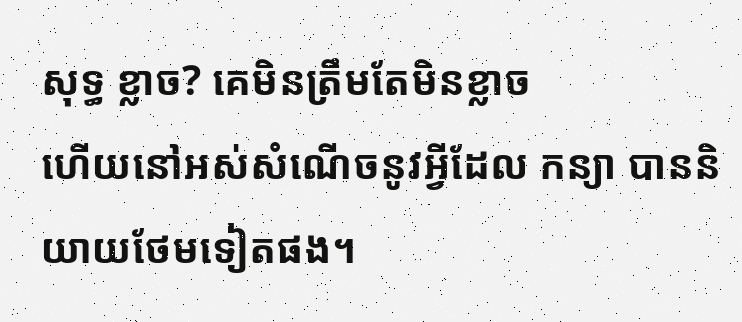សុទ្ធ ខ្លាច? គេមិនត្រឹមតែមិនខ្លាច
ហើយនៅអស់សំណើចនូវអ្វីដែល កន្យា បាននិយាយថែមទៀតផង។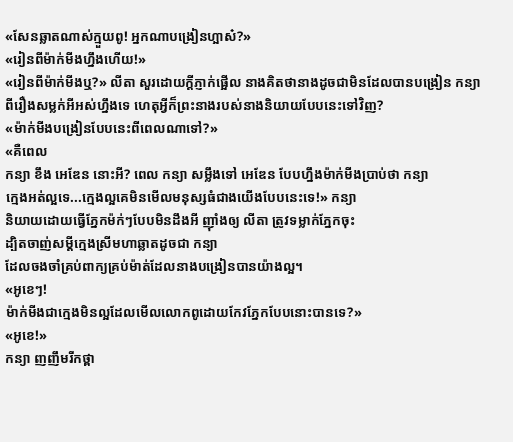«សែនឆ្លាតណាស់ក្មួយពូ! អ្នកណាបង្រៀនហ្អាស៎?»
«រៀនពីម៉ាក់មីងហ្នឹងហើយ!»
«រៀនពីម៉ាក់មីងឬ?» លីតា សួរដោយក្តីភ្ញាក់ផ្អើល នាងគិតថានាងដូចជាមិនដែលបានបង្រៀន កន្យា
ពីរឿងសម្លក់អីអស់ហ្នឹងទេ ហេតុអ្វីក៏ព្រះនាងរបស់នាងនិយាយបែបនេះទៅវិញ?
«ម៉ាក់មីងបង្រៀនបែបនេះពីពេលណាទៅ?»
«គឺពេល
កន្យា ខឹង អេឌែន នោះអី? ពេល កន្យា សម្លឹងទៅ អេឌែន បែបហ្នឹងម៉ាក់មីងប្រាប់ថា កន្យា
ក្មេងអត់ល្អទេ...ក្មេងល្អគេមិនមើលមនុស្សធំជាងយើងបែបនេះទេ!» កន្យា
និយាយដោយធ្វើភ្នែកម៉ក់ៗបែបមិនដឹងអី ញ៉ាំងឲ្យ លីតា ត្រូវទម្លាក់ភ្នែកចុះ
ដ្បិតចាញ់សម្តីក្មេងស្រីមហាឆ្លាតដូចជា កន្យា
ដែលចងចាំគ្រប់ពាក្យគ្រប់ម៉ាត់ដែលនាងបង្រៀនបានយ៉ាងល្អ។
«អូខេៗ!
ម៉ាក់មីងជាក្មេងមិនល្អដែលមើលលោកពូដោយកែវភ្នែកបែបនោះបានទេ?»
«អូខេ!»
កន្យា ញញឹមរីកថ្ពា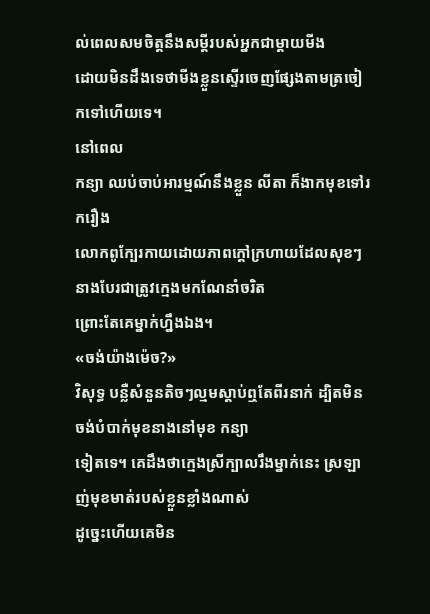ល់ពេលសមចិត្តនឹងសម្តីរបស់អ្នកជាម្តាយមីង
ដោយមិនដឹងទេថាមីងខ្លួនស្ទើរចេញផ្សែងតាមត្រចៀកទៅហើយទេ។
នៅពេល
កន្យា ឈប់ចាប់អារម្មណ៍នឹងខ្លួន លីតា ក៏ងាកមុខទៅរករឿង
លោកពូក្បែរកាយដោយភាពក្តៅក្រហាយដែលសុខៗនាងបែរជាត្រូវក្មេងមកណែនាំចរិត
ព្រោះតែគេម្នាក់ហ្នឹងឯង។
«ចង់យ៉ាងម៉េច?»
វិសុទ្ធ បន្លឺសំនួនតិចៗល្មមស្តាប់ឮតែពីរនាក់ ដ្បិតមិនចង់បំបាក់មុខនាងនៅមុខ កន្យា
ទៀតទេ។ គេដឹងថាក្មេងស្រីក្បាលរឹងម្នាក់នេះ ស្រឡាញ់មុខមាត់របស់ខ្លួនខ្លាំងណាស់
ដូច្នេះហើយគេមិន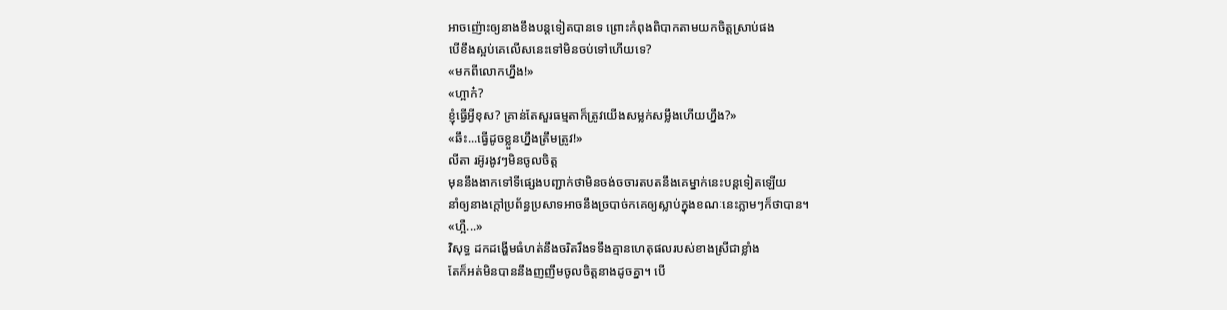អាចញ៉ោះឲ្យនាងខឹងបន្តទៀតបានទេ ព្រោះកំពុងពិបាកតាមយកចិត្តស្រាប់ផង
បើខឹងស្អប់គេលើសនេះទៅមិនចប់ទៅហើយទេ?
«មកពីលោកហ្នឹង!»
«ហ្អាក៎?
ខ្ញុំធ្វើអី្វខុស? គ្រាន់តែសួរធម្មតាក៏ត្រូវយើងសម្លក់សម្លឹងហើយហ្នឹង?»
«ឆឹះ...ធ្វើដូចខ្លួនហ្នឹងត្រឹមត្រូវ!»
លីតា រអ៊ូរងូវៗមិនចូលចិត្ត
មុននឹងងាកទៅទីផ្សេងបញ្ជាក់ថាមិនចង់ចចារតបតនឹងគេម្នាក់នេះបន្តទៀតឡើយ
នាំឲ្យនាងក្តៅប្រព័ន្ធប្រសាទអាចនឹងច្របាច់កគេឲ្យស្លាប់ក្នុងខណៈនេះភ្លាមៗក៏ថាបាន។
«ហ្អឺ...»
វិសុទ្ធ ដកដង្ហើមធំហត់នឹងចរិតរឹងទទឹងគ្មានហេតុផលរបស់ខាងស្រីជាខ្លាំង
តែក៏អត់មិនបាននឹងញញឹមចូលចិត្តនាងដូចគ្នា។ បើ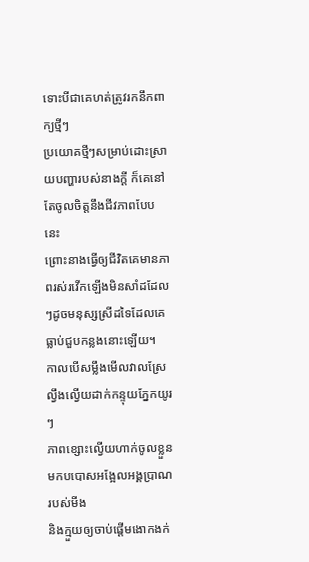ទោះបីជាគេហត់ត្រូវរកនឹកពាក្យថ្មីៗ
ប្រយោគថ្មីៗសម្រាប់ដោះស្រាយបញ្ហារបស់នាងក្តី ក៏គេនៅតែចូលចិត្តនឹងជីវភាពបែបនេះ
ព្រោះនាងធ្វើឲ្យជីវិតគេមានភាពរស់រវើកឡើងមិនសាំដដែលៗដូចមនុស្សស្រីដទៃដែលគេធ្លាប់ជួបកន្លងនោះឡើយ។
កាលបើសម្លឹងមើលវាលស្រែល្វឹងល្វើយដាក់កន្ទុយភ្នែកយូរៗ
ភាពខ្សោះល្វើយហាក់ចូលខ្លួនមកបបោសអង្អែលអង្គប្រាណរបស់មីង
និងក្មួយឲ្យចាប់ផ្តើមងោកងក់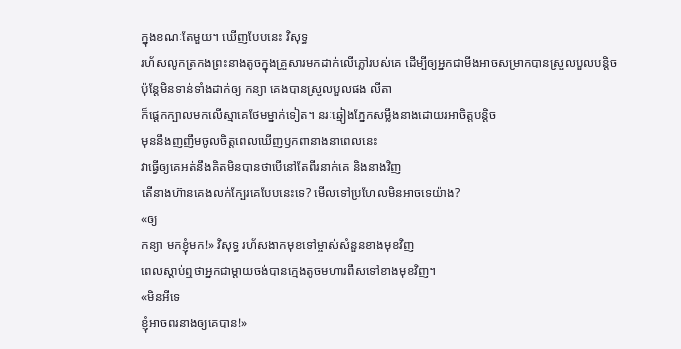ក្នុងខណៈតែមួយ។ ឃើញបែបនេះ វិសុទ្ធ
រហ័សលូកត្រកងព្រះនាងតូចក្នុងគ្រួសារមកដាក់លើភ្លៅរបស់គេ ដើម្បីឲ្យអ្នកជាមីងអាចសម្រាកបានសួ្រលបួលបន្តិច
ប៉ុន្តែមិនទាន់ទាំងដាក់ឲ្យ កន្យា គេងបានស្រួលបួលផង លីតា
ក៏ផ្តេកក្បាលមកលើស្មាគេថែមម្នាក់ទៀត។ នរៈឆ្មៀងភ្នែកសម្លឹងនាងដោយរអាចិត្តបន្តិច
មុននឹងញញឹមចូលចិត្តពេលឃើញឫកពានាងនាពេលនេះ
វាធ្វើឲ្យគេអត់នឹងគិតមិនបានថាបើនៅតែពីរនាក់គេ និងនាងវិញ
តើនាងហ៊ានគេងលក់ក្បែរគេបែបនេះទេ? មើលទៅប្រហែលមិនអាចទេយ៉ាង?
«ឲ្យ
កន្យា មកខ្ញុំមក!» វិសុទ្ធ រហ័សងាកមុខទៅម្ចាស់សំនួនខាងមុខវិញ
ពេលស្តាប់ឮថាអ្នកជាម្តាយចង់បានក្មេងតូចមហារពឹសទៅខាងមុខវិញ។
«មិនអីទេ
ខ្ញុំអាចពរនាងឲ្យគេបាន!»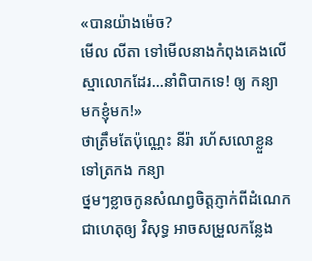«បានយ៉ាងម៉េច?
មើល លីតា ទៅមើលនាងកំពុងគេងលើស្មាលោកដែរ...នាំពិបាកទេ! ឲ្យ កន្យា មកខ្ញុំមក!»
ថាត្រឹមតែប៉ុណ្ណេះ នីរ៉ា រហ័សលោខ្លួនទៅត្រកង កន្យា
ថ្នមៗខ្លាចកូនសំណព្វចិត្តភ្ញាក់ពីដំណេក ជាហេតុឲ្យ វិសុទ្ធ អាចសម្រួលកន្លែង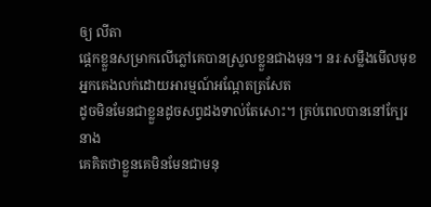ឲ្យ លីតា
ផ្តេកខ្លួនសម្រាកលើភ្លៅគេបានស្រួលខ្លួនជាងមុន។ នរៈសម្លឹងមើលមុខអ្នកគេងលក់ដោយអារម្មណ៍អណ្តែតត្រសែត
ដូចមិនមែនជាខ្លួនដូចសព្វដងទាល់តែសោះ។ គ្រប់ពេលបាននៅក្បែរនាង
គេគិតថាខ្លួនគេមិនមែនជាមនុ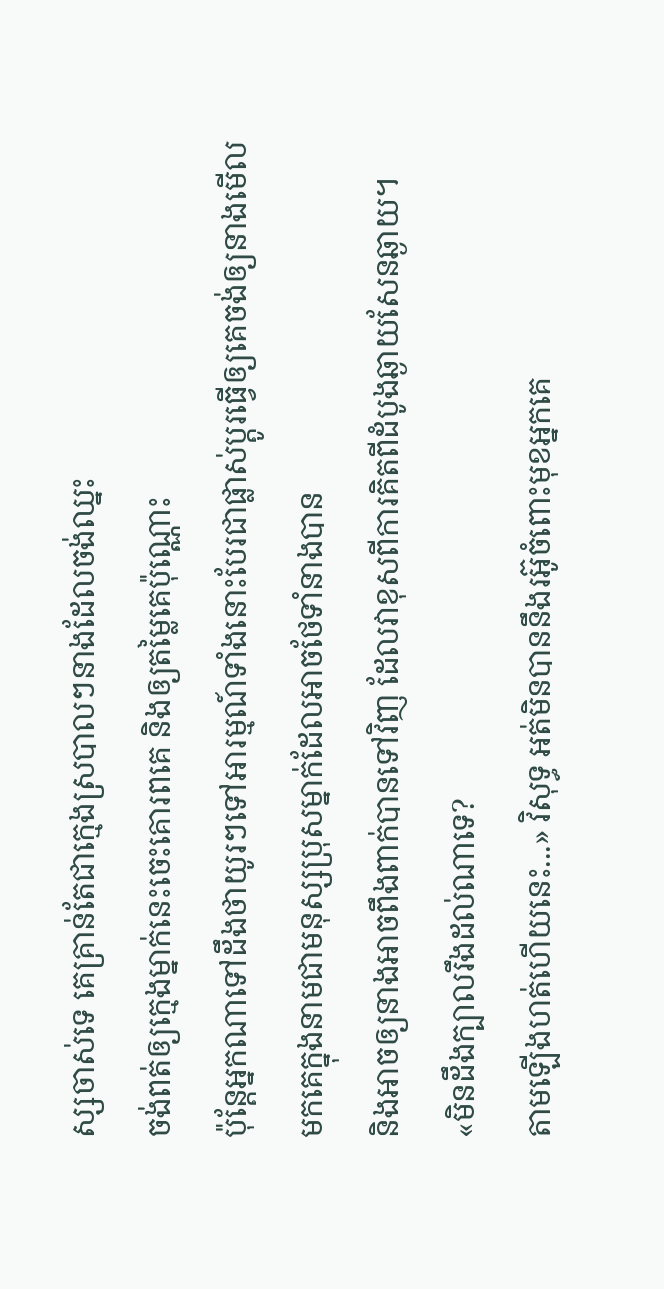ស្សចាស់ទេ គេគ្រាន់តែជាក្មេងស្របាលៗនាងដែលចង់ឈ្នះ
ចង់ពត់ឲ្យក្មេងម្នាក់នេះចេះគោរពគេ និងឲ្យតម្លៃគេប៉ុណ្ណោះ
ប៉ុន្តែអ្នកណាទៅដឹងថាយូរៗទៅអារម្មណ៍ទាំងនោះបែរជាផ្លាស់ប្តូរធ្វើឲ្យគេចង់ឲ្យនាងមើលមកគេក្នុងនាមជាមនុស្សប្រុសម្នាក់ដែលអាចថែទាំនាងបាន
និងអាចឲ្យនាងអាចពឹងពាក់បានទៅវិញ ដែលវាខុសពីការគិតពីដំបូងឆ្ងាយសែនឆ្ងាយ។
«មិនដឹងក្បាលរឹងដល់ណាទេ?
តាមឡើងហត់ហើយនេះ...» វិសុទ្ធ អត់មិនបាននឹងរអ៊ូចំពោះមុខអ្នកគេ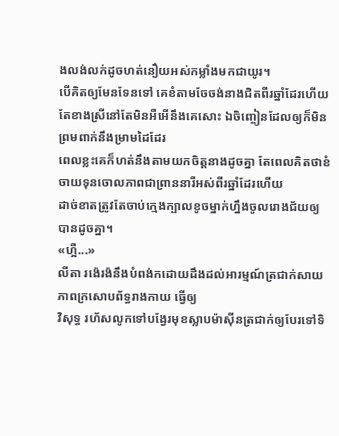ងលង់លក់ដូចហត់នឿយអស់កម្លាំងមកជាយូរ។
បើគិតឲ្យមែនទែនទៅ គេខំតាមចែចង់នាងជិតពីរឆ្នាំដែរហើយ តែខាងស្រីនៅតែមិនអឺអើនឹងគេសោះ ឯចិញ្ចៀនដែលឲ្យក៏មិនព្រមពាក់នឹងម្រាមដៃដែរ
ពេលខ្លះគេក៏ហត់នឹងតាមយកចិត្តនាងដូចគ្នា តែពេលគិតថាខំចាយទុនចោលភាពជាព្រាននារីអស់ពីរឆ្នាំដែរហើយ
ដាច់ខាតត្រូវតែចាប់ក្មេងក្បាលខូចម្នាក់ហ្នឹងចូលរោងជ័យឲ្យបានដូចគ្នា។
«ហ្អឺ...»
លីតា រង៉េរង៉នឹងបំពង់កដោយដឹងដល់អារម្មណ៍ត្រជាក់សាយភាពក្រសោបព័ទ្ធរាងកាយ ធ្វើឲ្យ
វិសុទ្ធ រហ័សលូកទៅបង្វែរមុខស្លាបម៉ាស៊ីនត្រជាក់ឲ្យបែរទៅទិ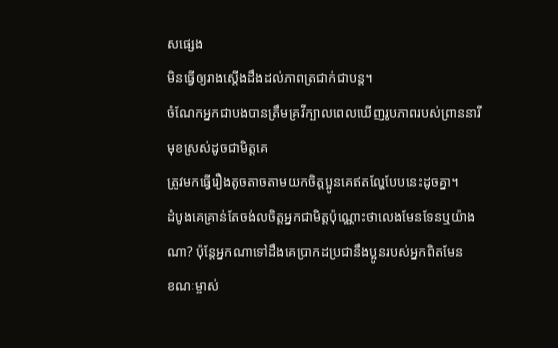សផ្សេង
មិនធ្វើឲ្យរាងស្តើងដឹងដល់ភាពត្រជាក់ជាបន្ត។
ចំណែកអ្នកជាបងបានត្រឹមគ្រវីក្បាលពេលឃើញរូបភាពរបស់ព្រាននារីមុខស្រស់ដូចជាមិត្តគេ
ត្រូវមកធ្វើរឿងតូចតាចតាមយកចិត្តប្អូនគេឥតល្ហែបែបនេះដូចគ្នា។
ដំបូងគេគ្រាន់តែចង់លចិត្តអ្នកជាមិត្តប៉ុណ្ណោះថាលេងមែនទែនឬយ៉ាងណា? ប៉ុន្តែអ្នកណាទៅដឹងគេប្រាកដប្រជានឹងប្អូនរបស់អ្នកពិតមែន
ខណៈម្ចាស់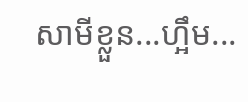សាមីខ្លួន...ហ្អឹម...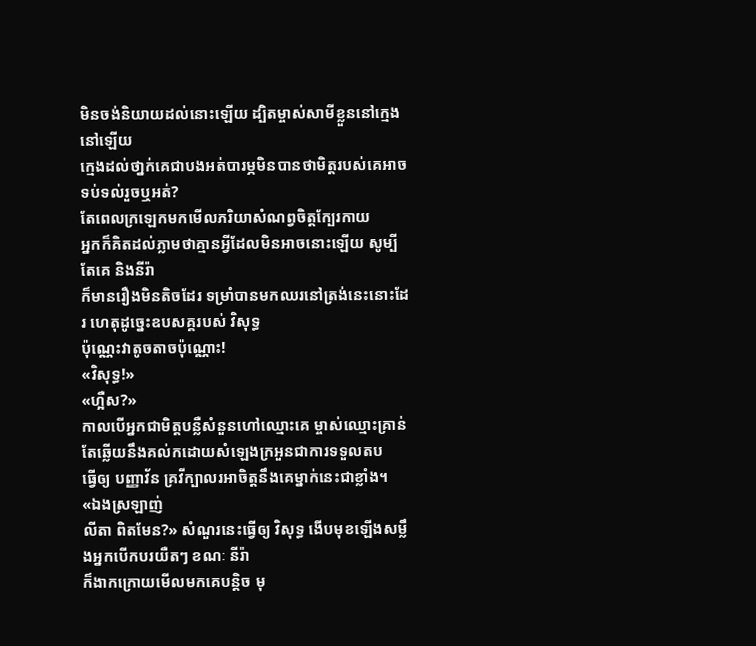មិនចង់និយាយដល់នោះឡើយ ដ្បិតម្ចាស់សាមីខ្លួននៅក្មេងនៅឡើយ
ក្មេងដល់ថា្នក់គេជាបងអត់បារម្ភមិនបានថាមិត្តរបស់គេអាចទប់ទល់រួចឬអត់?
តែពេលក្រឡេកមកមើលភរិយាសំណព្វចិត្តក្បែរកាយ
អ្នកក៏គិតដល់ភ្លាមថាគ្មានអ្វីដែលមិនអាចនោះឡើយ សូម្បីតែគេ និងនីរ៉ា
ក៏មានរឿងមិនតិចដែរ ទម្រាំបានមកឈរនៅត្រង់នេះនោះដែរ ហេតុដូច្នេះឧបសគ្គរបស់ វិសុទ្ធ
ប៉ុណ្ណេះវាតូចតាចប៉ុណ្ណោះ!
«វិសុទ្ធ!»
«ហ្អឺស?»
កាលបើអ្នកជាមិត្តបន្លឺសំនួនហៅឈ្មោះគេ ម្ចាស់ឈ្មោះគ្រាន់តែឆ្លើយនឹងគល់កដោយសំឡេងក្រអួនជាការទទួលតប
ធ្វើឲ្យ បញ្ញាវ័ន គ្រវីក្បាលរអាចិត្តនឹងគេម្នាក់នេះជាខ្លាំង។
«ឯងស្រឡាញ់
លីតា ពិតមែន?» សំណួរនេះធ្វើឲ្យ វិសុទ្ធ ងើបមុខឡើងសម្លឹងអ្នកបើកបរយឺតៗ ខណៈ នីរ៉ា
ក៏ងាកក្រោយមើលមកគេបន្តិច មុ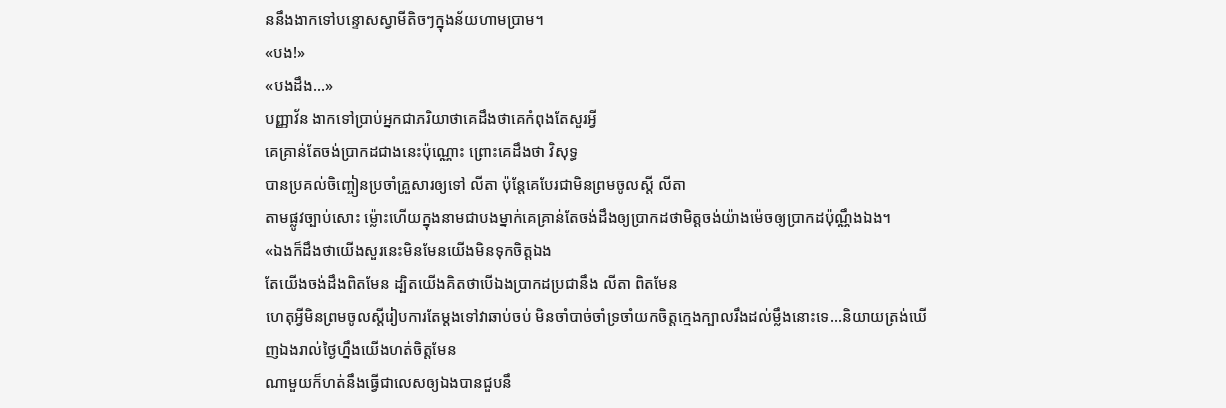ននឹងងាកទៅបន្ទោសស្វាមីតិចៗក្នុងន័យហាមប្រាម។
«បង!»
«បងដឹង...»
បញ្ញាវ័ន ងាកទៅប្រាប់អ្នកជាភរិយាថាគេដឹងថាគេកំពុងតែសួរអ្វី
គេគ្រាន់តែចង់ប្រាកដជាងនេះប៉ុណ្ណោះ ព្រោះគេដឹងថា វិសុទ្ធ
បានប្រគល់ចិញ្ចៀនប្រចាំគ្រួសារឲ្យទៅ លីតា ប៉ុន្តែគេបែរជាមិនព្រមចូលស្តី លីតា
តាមផ្លូវច្បាប់សោះ ម្ល៉ោះហើយក្នុងនាមជាបងម្នាក់គេគ្រាន់តែចង់ដឹងឲ្យប្រាកដថាមិត្តចង់យ៉ាងម៉េចឲ្យប្រាកដប៉ុណ្ណឹងឯង។
«ឯងក៏ដឹងថាយើងសួរនេះមិនមែនយើងមិនទុកចិត្តឯង
តែយើងចង់ដឹងពិតមែន ដ្បិតយើងគិតថាបើឯងប្រាកដប្រជានឹង លីតា ពិតមែន
ហេតុអ្វីមិនព្រមចូលស្តីរៀបការតែម្តងទៅវាឆាប់ចប់ មិនចាំបាច់ចាំទ្រចាំយកចិត្តក្មេងក្បាលរឹងដល់ម្លឹងនោះទេ...និយាយត្រង់ឃើញឯងរាល់ថ្ងៃហ្នឹងយើងហត់ចិត្តមែន
ណាមួយក៏ហត់នឹងធ្វើជាលេសឲ្យឯងបានជួបនឹ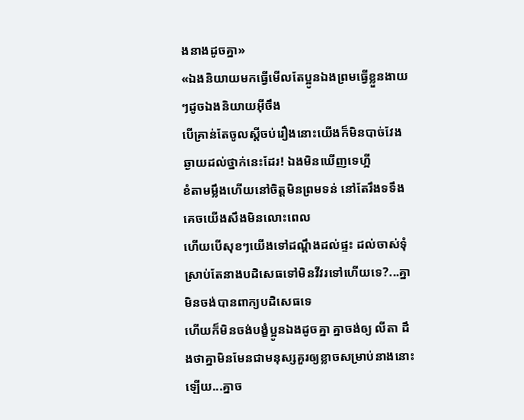ងនាងដូចគ្នា»
«ឯងនិយាយមកធ្វើមើលតែប្អូនឯងព្រមធ្វើខ្លួនងាយៗដូចឯងនិយាយអ៊ីចឹង
បើគ្រាន់តែចូលស្តីចប់រឿងនោះយើងក៏មិនបាច់វែងឆ្ងាយដល់ថ្នាក់នេះដែរ! ឯងមិនឃើញទេហ្អី
ខំតាមម្លឹងហើយនៅចិត្តមិនព្រមទន់ នៅតែរឹងទទឹងគេចយើងសឹងមិនលោះពេល
ហើយបើសុខៗយើងទៅដណ្តឹងដល់ផ្ទះ ដល់ចាស់ទុំ
ស្រាប់តែនាងបដិសេធទៅមិនវីវរទៅហើយទេ?...គ្នាមិនចង់បានពាក្យបដិសេធទេ
ហើយក៏មិនចង់បង្ខំប្អូនឯងដូចគ្នា គ្នាចង់ឲ្យ លីតា ដឹងថាគ្នាមិនមែនជាមនុស្សគួរឲ្យខ្លាចសម្រាប់នាងនោះឡើយ...គ្នាច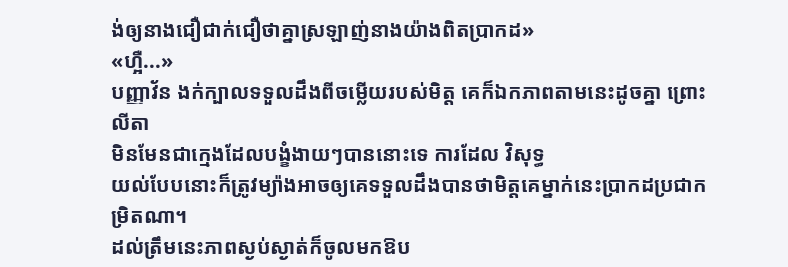ង់ឲ្យនាងជឿជាក់ជឿថាគ្នាស្រឡាញ់នាងយ៉ាងពិតប្រាកដ»
«ហ្អឺ...»
បញ្ញាវ័ន ងក់ក្បាលទទួលដឹងពីចម្លើយរបស់មិត្ត គេក៏ឯកភាពតាមនេះដូចគ្នា ព្រោះ លីតា
មិនមែនជាក្មេងដែលបង្ខំងាយៗបាននោះទេ ការដែល វិសុទ្ធ
យល់បែបនោះក៏ត្រូវម្យ៉ាងអាចឲ្យគេទទួលដឹងបានថាមិត្តគេម្នាក់នេះប្រាកដប្រជាកម្រិតណា។
ដល់ត្រឹមនេះភាពស្ងប់ស្ងាត់ក៏ចូលមកឱប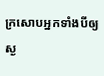ក្រសោបអ្នកទាំងបីឲ្យស្ង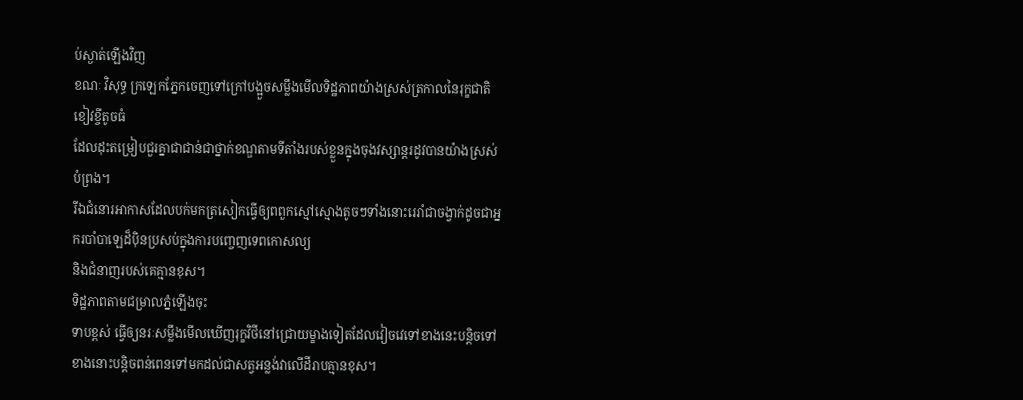ប់ស្ងាត់ឡើងវិញ
ខណៈ វិសុទ្ធ ក្រឡេកភ្នែកចេញទៅក្រៅបង្អួចសម្លឹងមើលទិដ្ឋភាពយ៉ាងស្រស់ត្រកាលនៃរុក្ខជាតិខៀវខ្ចីតូចធំ
ដែលដុះតម្រៀបជួរគ្នាជាជាន់ជាថ្នាក់ខណ្ឌតាមទីតាំងរបស់ខ្លួនក្នុងចុងវស្សាន្តរដូវបានយ៉ាងស្រស់បំព្រង។
រីឯជំនោរអាកាសដែលបក់មកត្រសៀកធ្វើឲ្យពពួកស្មៅស្មោងតូចៗទាំងនោះរេរាំជាចង្វាក់ដូចជាអ្នករបាំបាឡេដ៏ប៉ិនប្រសប់ក្នុងការបញ្ចេញទេពកោសល្យ
និងជំនាញរបស់គេគ្មានខុស។
ទិដ្ឋភាពតាមជម្រាលភ្នំឡើងចុះ
ទាបខ្ពស់ ធ្វើឲ្យនរៈសម្លឹងមើលឃើញរុក្ខវិថីនៅជ្រោយម្ខាងទៀតដែលវៀចវេទៅខាងនេះបន្តិចទៅខាងនោះបន្តិចពន់ពេនទៅមកដល់ជាសត្វអន្លង់វាលើដីរាបគ្មានខុស។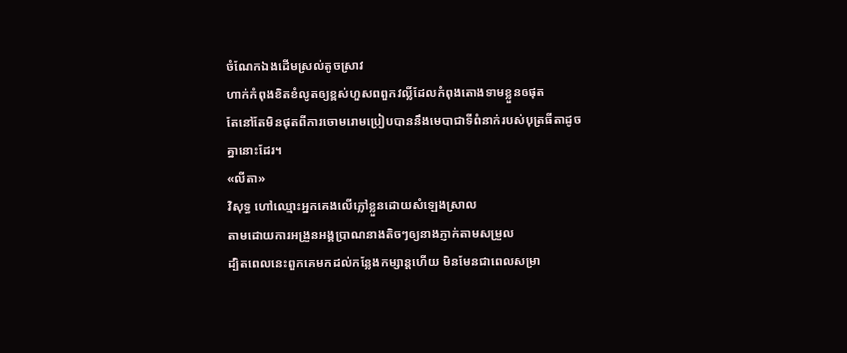ចំណែកឯងដើមស្រល់តូចស្រាវ
ហាក់កំពុងខិតខំលូតឲ្យខ្ពស់ហួសពពួកវល្លិ៍ដែលកំពុងតោងទាមខ្លួនឲផុត
តែនៅតែមិនផុតពីការចោមរោមប្រៀបបាននឹងមេបាជាទីពំនាក់របស់បុត្រធីតាដូចគ្នានោះដែរ។
«លីតា»
វិសុទ្ធ ហៅឈ្មោះអ្នកគេងលើភ្លៅខ្លួនដោយសំឡេងស្រាល
តាមដោយការអង្រួនអង្គប្រាណនាងតិចៗឲ្យនាងភ្ញាក់តាមសម្រួល
ដ្បិតពេលនេះពួកគេមកដល់កន្លែងកម្សាន្តហើយ មិនមែនជាពេលសម្រា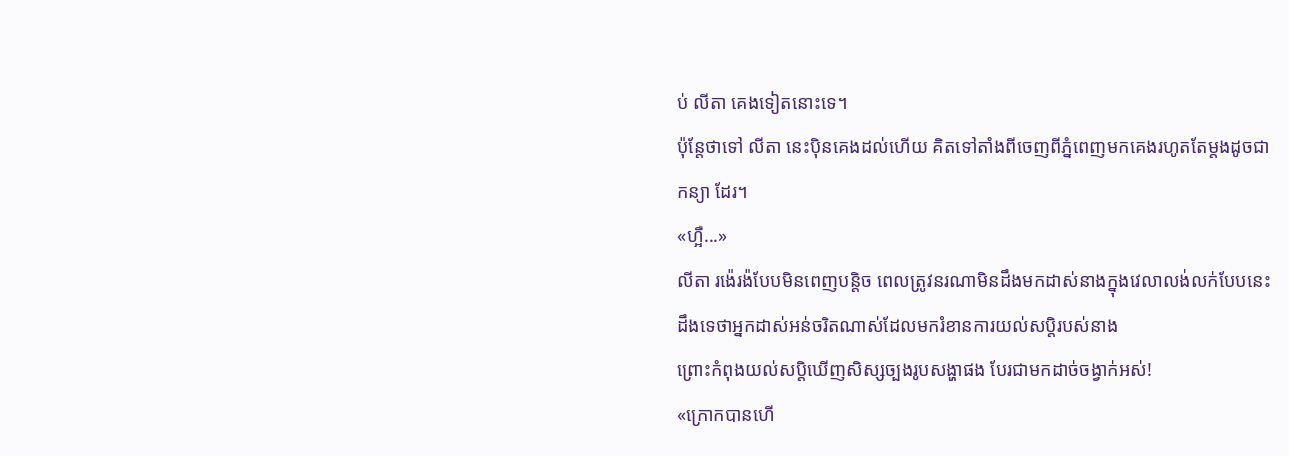ប់ លីតា គេងទៀតនោះទេ។
ប៉ុន្តែថាទៅ លីតា នេះប៉ិនគេងដល់ហើយ គិតទៅតាំងពីចេញពីភ្នំពេញមកគេងរហូតតែម្តងដូចជា
កន្យា ដែរ។
«ហ្អឺ...»
លីតា រង៉េរង៉បែបមិនពេញបន្តិច ពេលត្រូវនរណាមិនដឹងមកដាស់នាងក្នុងវេលាលង់លក់បែបនេះ
ដឹងទេថាអ្នកដាស់អន់ចរិតណាស់ដែលមករំខានការយល់សប្តិរបស់នាង
ព្រោះកំពុងយល់សប្តិឃើញសិស្សច្បងរូបសង្ហាផង បែរជាមកដាច់ចង្វាក់អស់!
«ក្រោកបានហើ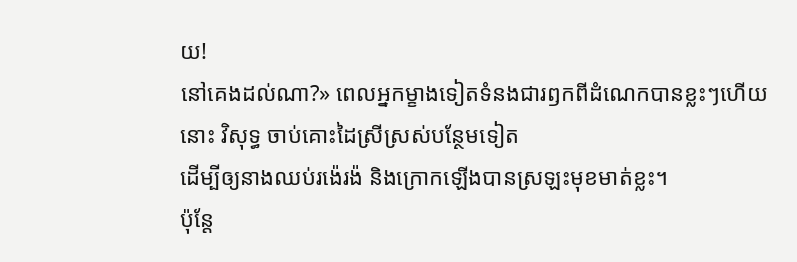យ!
នៅគេងដល់ណា?» ពេលអ្នកម្ខាងទៀតទំនងជារឭកពីដំណេកបានខ្លះៗហើយនោះ វិសុទ្ធ ចាប់គោះដៃស្រីស្រស់បន្ថែមទៀត
ដើម្បីឲ្យនាងឈប់រង៉េរង៉ និងក្រោកឡើងបានស្រឡះមុខមាត់ខ្លះ។
ប៉ុន្តែ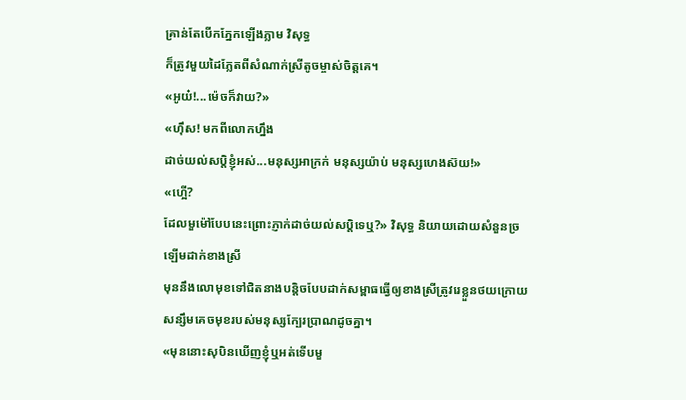គ្រាន់តែបើកភ្នែកឡើងភ្លាម វិសុទ្ធ
ក៏ត្រូវមួយដៃភ្លែតពីសំណាក់ស្រីតូចម្ចាស់ចិត្តគេ។
«អូយ៎!...ម៉េចក៏វាយ?»
«ហ៊ឹស! មកពីលោកហ្នឹង
ដាច់យល់សប្តិខ្ញុំអស់...មនុស្សអាក្រក់ មនុស្សយ៉ាប់ មនុស្សហេងស៊យ!»
«ហ្អើ?
ដែលមួម៉ៅបែបនេះព្រោះភ្ញាក់ដាច់យល់សប្តិទេឬ?» វិសុទ្ធ និយាយដោយសំនួនច្រឡើមដាក់ខាងស្រី
មុននឹងលោមុខទៅជិតនាងបន្តិចបែបដាក់សម្ពាធធ្វើឲ្យខាងស្រីត្រូវរេខ្លួនថយក្រោយសន្សឹមគេចមុខរបស់មនុស្សក្បែរប្រាណដូចគ្នា។
«មុននោះសុបិនឃើញខ្ញុំឬអត់ទើបមួ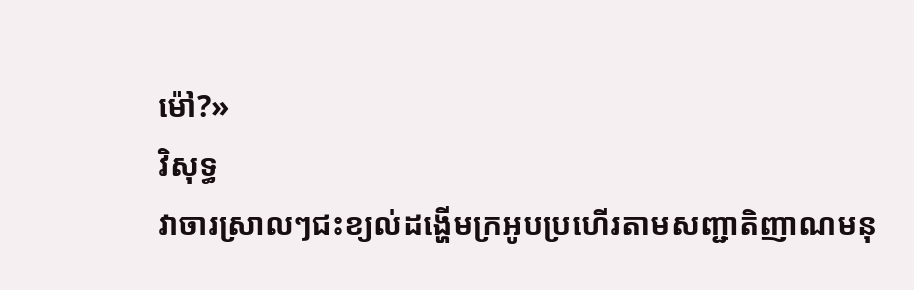ម៉ៅ?»
វិសុទ្ធ
វាចារស្រាលៗជះខ្យល់ដង្ហើមក្រអូបប្រហើរតាមសញ្ជាតិញាណមនុ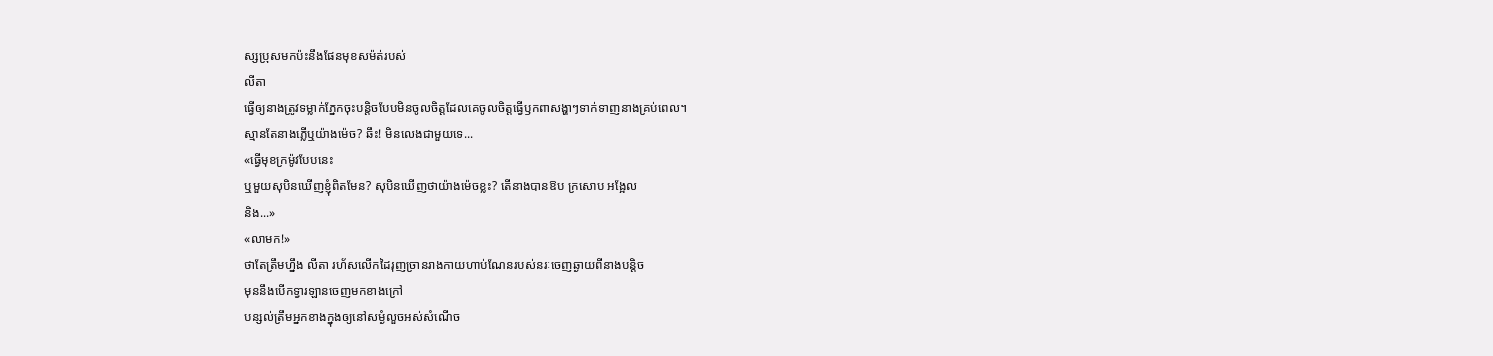ស្សប្រុសមកប៉ះនឹងផែនមុខសម៉ត់របស់
លីតា
ធ្វើឲ្យនាងត្រូវទម្លាក់ភ្នែកចុះបន្តិចបែបមិនចូលចិត្តដែលគេចូលចិត្តធ្វើឫកពាសង្ហាៗទាក់ទាញនាងគ្រប់ពេល។
ស្មានតែនាងភ្លើឬយ៉ាងម៉េច? ឆឹះ! មិនលេងជាមួយទេ...
«ធ្វើមុខក្រម៉ូវបែបនេះ
ឬមួយសុបិនឃើញខ្ញុំពិតមែន? សុបិនឃើញថាយ៉ាងម៉េចខ្លះ? តើនាងបានឱប ក្រសោប អង្អែល
និង...»
«លាមក!»
ថាតែត្រឹមហ្នឹង លីតា រហ័សលើកដៃរុញច្រានរាងកាយហាប់ណែនរបស់នរៈចេញឆ្ងាយពីនាងបន្តិច
មុននឹងបើកទ្វារឡានចេញមកខាងក្រៅ
បន្សល់ត្រឹមអ្នកខាងក្នុងឲ្យនៅសម្ងំលួចអស់សំណើច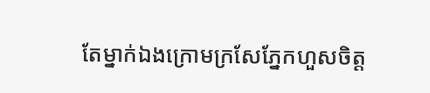តែម្នាក់ឯងក្រោមក្រសែភ្នែកហួសចិត្ត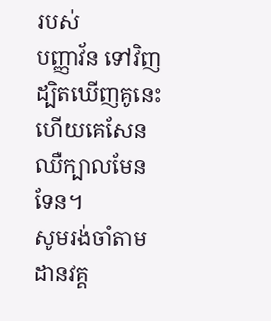របស់
បញ្ញាវ័ន ទៅវិញ ដ្បិតឃើញគូនេះហើយគេសែនឈឺក្បាលមែនទែន។
សូមរង់ចាំតាមដានវគ្គ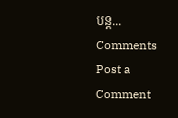បន្ត...
Comments
Post a Comment